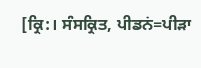[ਕ੍ਰਿ:। ਸੰਸਕ੍ਰਿਤ, ਪੀਡਨਂ=ਪੀੜਾ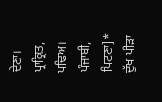ਦੇਣਾ। ਪ੍ਰਾਕ੍ਰਿਤ, ਪਢਿਅ। ਪੰਜਾਬੀ, ਪਿਟਣਾ]* ਦੁੱਖ ਪੀੜਾ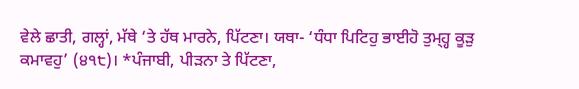ਵੇਲੇ ਛਾਤੀ, ਗਲ੍ਹਾਂ, ਮੱਥੇ ‘ਤੇ ਹੱਥ ਮਾਰਨੇ, ਪਿੱਟਣਾ। ਯਥਾ- ‘ਧੰਧਾ ਪਿਟਿਹੁ ਭਾਈਹੋ ਤੁਮ੍ਹ੍ਹ ਕੂੜੁ ਕਮਾਵਹੁ’ (੪੧੮)। *ਪੰਜਾਬੀ, ਪੀੜਨਾ ਤੇ ਪਿੱਟਣਾ,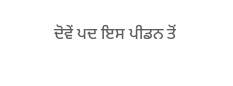ਦੋਵੇਂ ਪਦ ਇਸ ਪੀਡਨ ਤੋਂ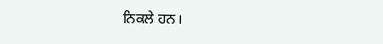ਨਿਕਲੇ ਹਨ।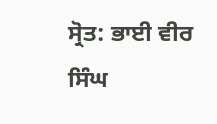ਸ੍ਰੋਤ: ਭਾਈ ਵੀਰ ਸਿੰਘ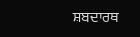ਸ਼ਬਦਾਰਥ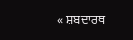« ਸ਼ਬਦਾਰਥ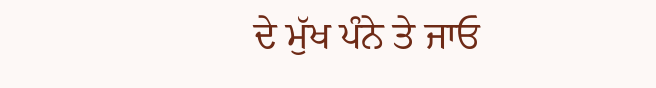ਦੇ ਮੁੱਖ ਪੰਨੇ ਤੇ ਜਾਓ